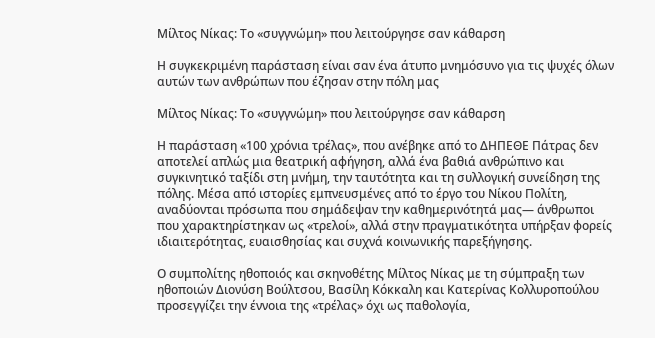Μίλτος Νίκας: Το «συγγνώμη» που λειτούργησε σαν κάθαρση

Η συγκεκριμένη παράσταση είναι σαν ένα άτυπο μνημόσυνο για τις ψυχές όλων αυτών των ανθρώπων που έζησαν στην πόλη μας

Μίλτος Νίκας: Το «συγγνώμη» που λειτούργησε σαν κάθαρση

Η παράσταση «100 χρόνια τρέλας», που ανέβηκε από το ΔΗΠΕΘΕ Πάτρας δεν αποτελεί απλώς μια θεατρική αφήγηση, αλλά ένα βαθιά ανθρώπινο και συγκινητικό ταξίδι στη μνήμη, την ταυτότητα και τη συλλογική συνείδηση της πόλης. Μέσα από ιστορίες εμπνευσμένες από το έργο του Νίκου Πολίτη, αναδύονται πρόσωπα που σημάδεψαν την καθημερινότητά μας— άνθρωποι που χαρακτηρίστηκαν ως «τρελοί», αλλά στην πραγματικότητα υπήρξαν φορείς ιδιαιτερότητας, ευαισθησίας και συχνά κοινωνικής παρεξήγησης.

Ο συμπολίτης ηθοποιός και σκηνοθέτης Μίλτος Νίκας με τη σύμπραξη των ηθοποιών Διονύση Βούλτσου, Βασίλη Κόκκαλη και Κατερίνας Κολλυροπούλου προσεγγίζει την έννοια της «τρέλας» όχι ως παθολογία,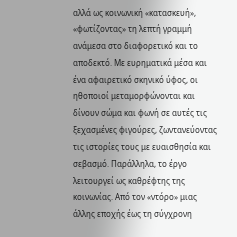αλλά ως κοινωνική «κατασκευή», «φωτίζοντας» τη λεπτή γραμμή ανάμεσα στο διαφορετικό και το αποδεκτό. Με ευρηματικά μέσα και ένα αφαιρετικό σκηνικό ύφος, οι ηθοποιοί μεταμορφώνονται και δίνουν σώμα και φωνή σε αυτές τις ξεχασμένες φιγούρες, ζωντανεύοντας τις ιστορίες τους με ευαισθησία και σεβασμό. Παράλληλα, το έργο λειτουργεί ως καθρέφτης της κοινωνίας. Από τον «ντόρο» μιας άλλης εποχής έως τη σύγχρονη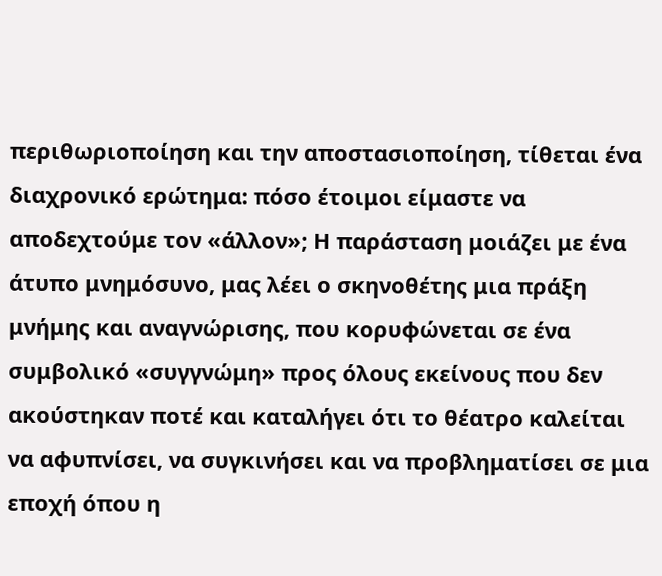περιθωριοποίηση και την αποστασιοποίηση, τίθεται ένα διαχρονικό ερώτημα: πόσο έτοιμοι είμαστε να αποδεχτούμε τον «άλλον»; Η παράσταση μοιάζει με ένα άτυπο μνημόσυνο, μας λέει ο σκηνοθέτης μια πράξη μνήμης και αναγνώρισης, που κορυφώνεται σε ένα συμβολικό «συγγνώμη» προς όλους εκείνους που δεν ακούστηκαν ποτέ και καταλήγει ότι το θέατρο καλείται να αφυπνίσει, να συγκινήσει και να προβληματίσει σε μια εποχή όπου η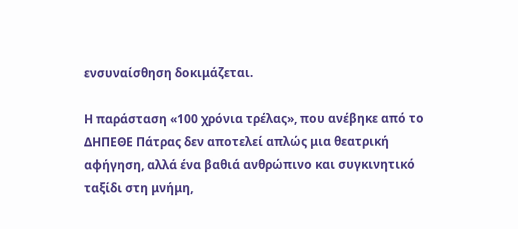ενσυναίσθηση δοκιμάζεται.

Η παράσταση «100 χρόνια τρέλας», που ανέβηκε από το ΔΗΠΕΘΕ Πάτρας δεν αποτελεί απλώς μια θεατρική αφήγηση, αλλά ένα βαθιά ανθρώπινο και συγκινητικό ταξίδι στη μνήμη,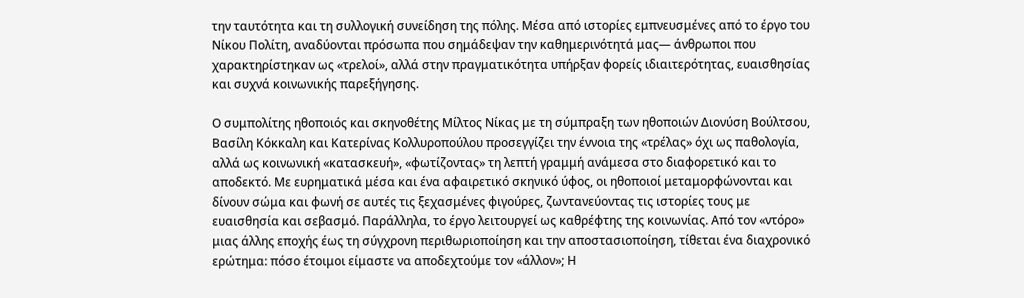την ταυτότητα και τη συλλογική συνείδηση της πόλης. Μέσα από ιστορίες εμπνευσμένες από το έργο του Νίκου Πολίτη, αναδύονται πρόσωπα που σημάδεψαν την καθημερινότητά μας— άνθρωποι που χαρακτηρίστηκαν ως «τρελοί», αλλά στην πραγματικότητα υπήρξαν φορείς ιδιαιτερότητας, ευαισθησίας και συχνά κοινωνικής παρεξήγησης.

Ο συμπολίτης ηθοποιός και σκηνοθέτης Μίλτος Νίκας με τη σύμπραξη των ηθοποιών Διονύση Βούλτσου, Βασίλη Κόκκαλη και Κατερίνας Κολλυροπούλου προσεγγίζει την έννοια της «τρέλας» όχι ως παθολογία, αλλά ως κοινωνική «κατασκευή», «φωτίζοντας» τη λεπτή γραμμή ανάμεσα στο διαφορετικό και το αποδεκτό. Με ευρηματικά μέσα και ένα αφαιρετικό σκηνικό ύφος, οι ηθοποιοί μεταμορφώνονται και δίνουν σώμα και φωνή σε αυτές τις ξεχασμένες φιγούρες, ζωντανεύοντας τις ιστορίες τους με ευαισθησία και σεβασμό. Παράλληλα, το έργο λειτουργεί ως καθρέφτης της κοινωνίας. Από τον «ντόρο» μιας άλλης εποχής έως τη σύγχρονη περιθωριοποίηση και την αποστασιοποίηση, τίθεται ένα διαχρονικό ερώτημα: πόσο έτοιμοι είμαστε να αποδεχτούμε τον «άλλον»; Η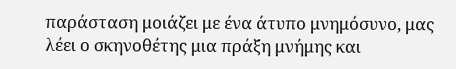παράσταση μοιάζει με ένα άτυπο μνημόσυνο, μας λέει ο σκηνοθέτης μια πράξη μνήμης και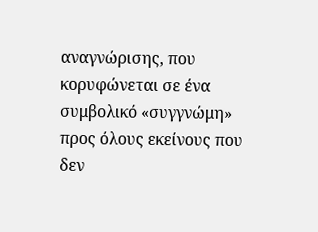αναγνώρισης, που κορυφώνεται σε ένα συμβολικό «συγγνώμη» προς όλους εκείνους που δεν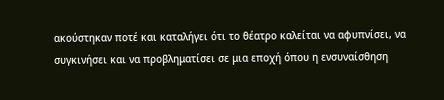ακούστηκαν ποτέ και καταλήγει ότι το θέατρο καλείται να αφυπνίσει, να συγκινήσει και να προβληματίσει σε μια εποχή όπου η ενσυναίσθηση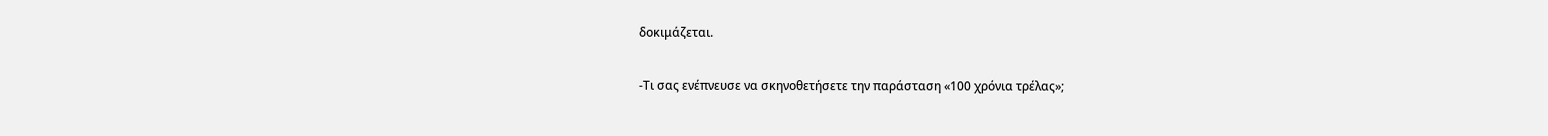δοκιμάζεται.

-Τι σας ενέπνευσε να σκηνοθετήσετε την παράσταση «100 χρόνια τρέλας»;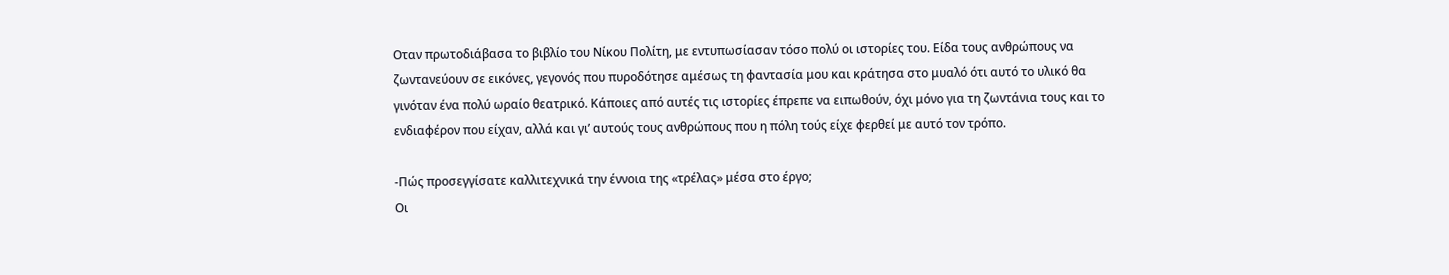Οταν πρωτοδιάβασα το βιβλίο του Νίκου Πολίτη, με εντυπωσίασαν τόσο πολύ οι ιστορίες του. Είδα τους ανθρώπους να ζωντανεύουν σε εικόνες, γεγονός που πυροδότησε αμέσως τη φαντασία μου και κράτησα στο μυαλό ότι αυτό το υλικό θα γινόταν ένα πολύ ωραίο θεατρικό. Κάποιες από αυτές τις ιστορίες έπρεπε να ειπωθούν, όχι μόνο για τη ζωντάνια τους και το ενδιαφέρον που είχαν, αλλά και γι’ αυτούς τους ανθρώπους που η πόλη τούς είχε φερθεί με αυτό τον τρόπο.

-Πώς προσεγγίσατε καλλιτεχνικά την έννοια της «τρέλας» μέσα στο έργο;
Οι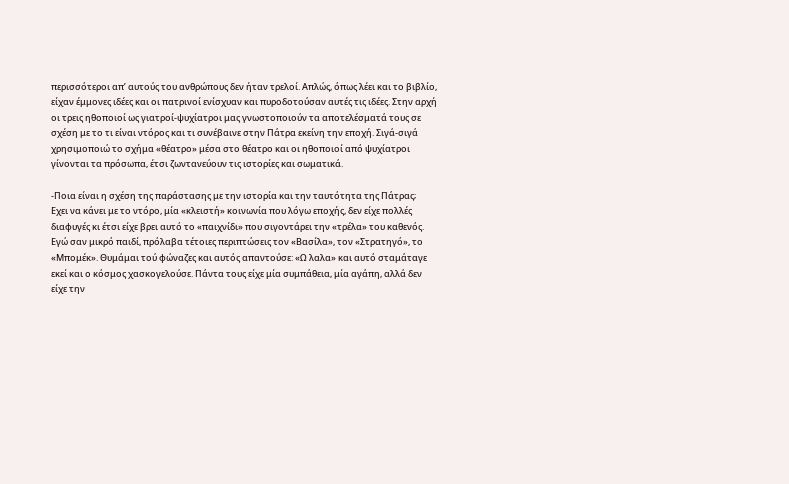περισσότεροι απ’ αυτούς του ανθρώπους δεν ήταν τρελοί. Απλώς, όπως λέει και το βιβλίο, είχαν έμμονες ιδέες και οι πατρινοί ενίσχυαν και πυροδοτούσαν αυτές τις ιδέες. Στην αρχή οι τρεις ηθοποιοί ως γιατροί-ψυχίατροι μας γνωστοποιούν τα αποτελέσματά τους σε σχέση με το τι είναι ντόρος και τι συνέβαινε στην Πάτρα εκείνη την εποχή. Σιγά-σιγά χρησιμοποιώ το σχήμα «θέατρο» μέσα στο θέατρο και οι ηθοποιοί από ψυχίατροι γίνονται τα πρόσωπα, έτσι ζωντανεύουν τις ιστορίες και σωματικά.

-Ποια είναι η σχέση της παράστασης με την ιστορία και την ταυτότητα της Πάτρας;
Εχει να κάνει με το ντόρο, μία «κλειστή» κοινωνία που λόγω εποχής, δεν είχε πολλές διαφυγές κι έτσι είχε βρει αυτό το «παιχνίδι» που σιγοντάρει την «τρέλα» του καθενός. Εγώ σαν μικρό παιδί, πρόλαβα τέτοιες περιπτώσεις τον «Βασίλα», τον «Στρατηγό», το «Μπομέκ». Θυμάμαι τού φώναζες και αυτός απαντούσε: «Ω λαλα» και αυτό σταμάταγε εκεί και ο κόσμος χασκογελούσε. Πάντα τους είχε μία συμπάθεια, μία αγάπη, αλλά δεν είχε την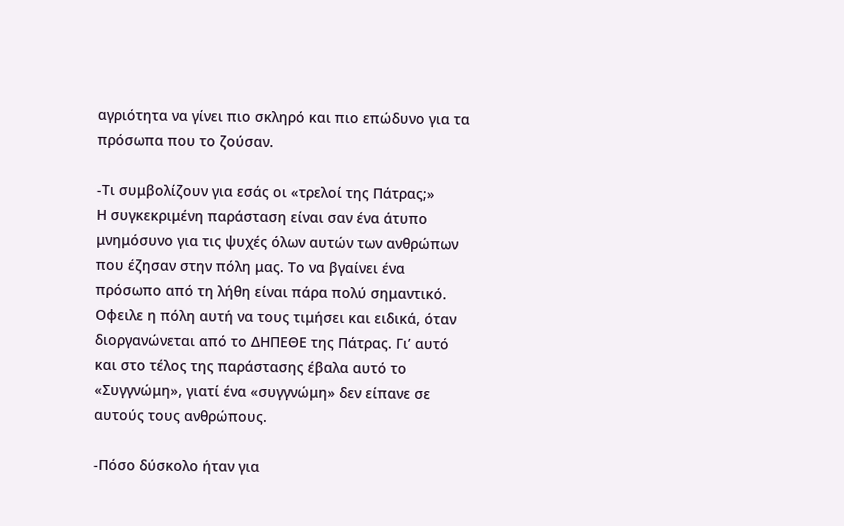αγριότητα να γίνει πιο σκληρό και πιο επώδυνο για τα πρόσωπα που το ζούσαν.

-Τι συμβολίζουν για εσάς οι «τρελοί της Πάτρας;»
Η συγκεκριμένη παράσταση είναι σαν ένα άτυπο μνημόσυνο για τις ψυχές όλων αυτών των ανθρώπων που έζησαν στην πόλη μας. Το να βγαίνει ένα πρόσωπο από τη λήθη είναι πάρα πολύ σημαντικό. Οφειλε η πόλη αυτή να τους τιμήσει και ειδικά, όταν διοργανώνεται από το ΔΗΠΕΘΕ της Πάτρας. Γι’ αυτό και στο τέλος της παράστασης έβαλα αυτό το «Συγγνώμη», γιατί ένα «συγγνώμη» δεν είπανε σε αυτούς τους ανθρώπους.

-Πόσο δύσκολο ήταν για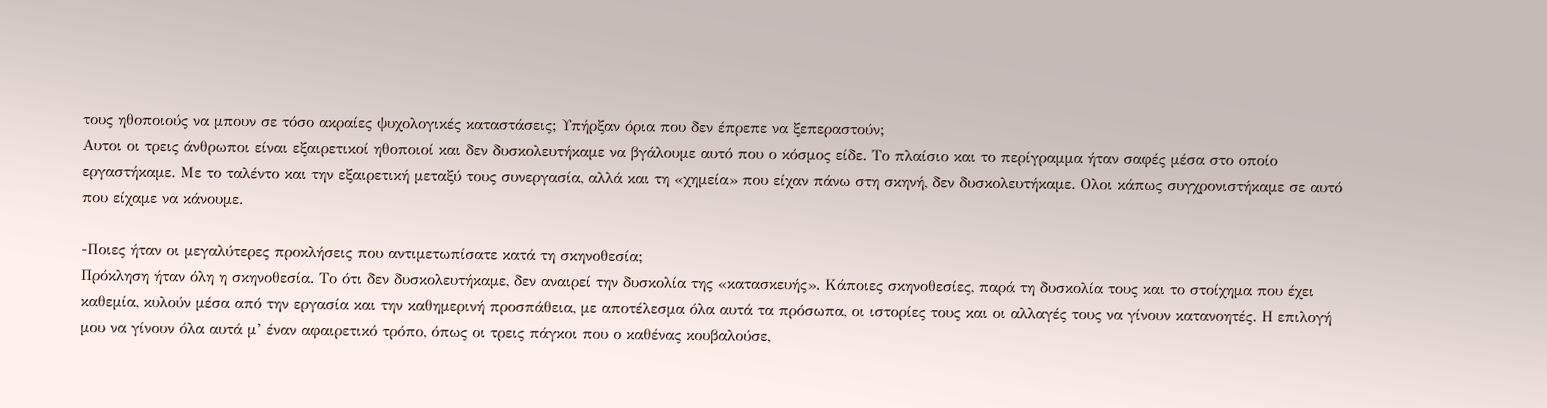τους ηθοποιούς να μπουν σε τόσο ακραίες ψυχολογικές καταστάσεις; Υπήρξαν όρια που δεν έπρεπε να ξεπεραστούν;
Αυτοι οι τρεις άνθρωποι είναι εξαιρετικοί ηθοποιοί και δεν δυσκολευτήκαμε να βγάλουμε αυτό που ο κόσμος είδε. Το πλαίσιο και το περίγραμμα ήταν σαφές μέσα στο οποίο εργαστήκαμε. Με το ταλέντο και την εξαιρετική μεταξύ τους συνεργασία, αλλά και τη «χημεία» που είχαν πάνω στη σκηνή, δεν δυσκολευτήκαμε. Ολοι κάπως συγχρονιστήκαμε σε αυτό που είχαμε να κάνουμε.

-Ποιες ήταν οι μεγαλύτερες προκλήσεις που αντιμετωπίσατε κατά τη σκηνοθεσία;
Πρόκληση ήταν όλη η σκηνοθεσία. Το ότι δεν δυσκολευτήκαμε, δεν αναιρεί την δυσκολία της «κατασκευής». Κάποιες σκηνοθεσίες, παρά τη δυσκολία τους και το στοίχημα που έχει καθεμία, κυλούν μέσα από την εργασία και την καθημερινή προσπάθεια, με αποτέλεσμα όλα αυτά τα πρόσωπα, οι ιστορίες τους και οι αλλαγές τους να γίνουν κατανοητές. Η επιλογή μου να γίνουν όλα αυτά μ’ έναν αφαιρετικό τρόπο, όπως οι τρεις πάγκοι που ο καθένας κουβαλούσε,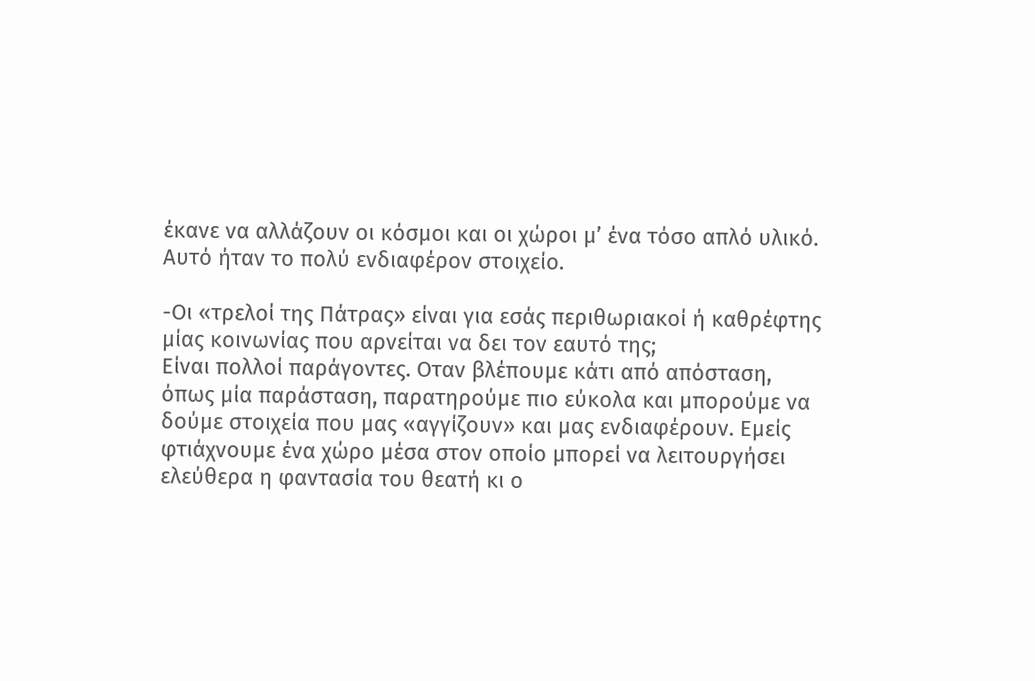έκανε να αλλάζουν οι κόσμοι και οι χώροι μ’ ένα τόσο απλό υλικό. Αυτό ήταν το πολύ ενδιαφέρον στοιχείο.

-Οι «τρελοί της Πάτρας» είναι για εσάς περιθωριακοί ή καθρέφτης μίας κοινωνίας που αρνείται να δει τον εαυτό της;
Είναι πολλοί παράγοντες. Οταν βλέπουμε κάτι από απόσταση, όπως μία παράσταση, παρατηρούμε πιο εύκολα και μπορούμε να δούμε στοιχεία που μας «αγγίζουν» και μας ενδιαφέρουν. Εμείς φτιάχνουμε ένα χώρο μέσα στον οποίο μπορεί να λειτουργήσει ελεύθερα η φαντασία του θεατή κι ο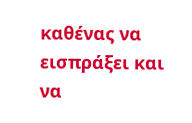καθένας να εισπράξει και να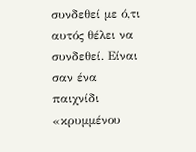συνδεθεί με ό,τι αυτός θέλει να συνδεθεί. Είναι σαν ένα παιχνίδι «κρυμμένου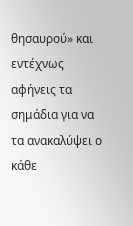θησαυρού» και εντέχνως αφήνεις τα σημάδια για να τα ανακαλύψει ο κάθε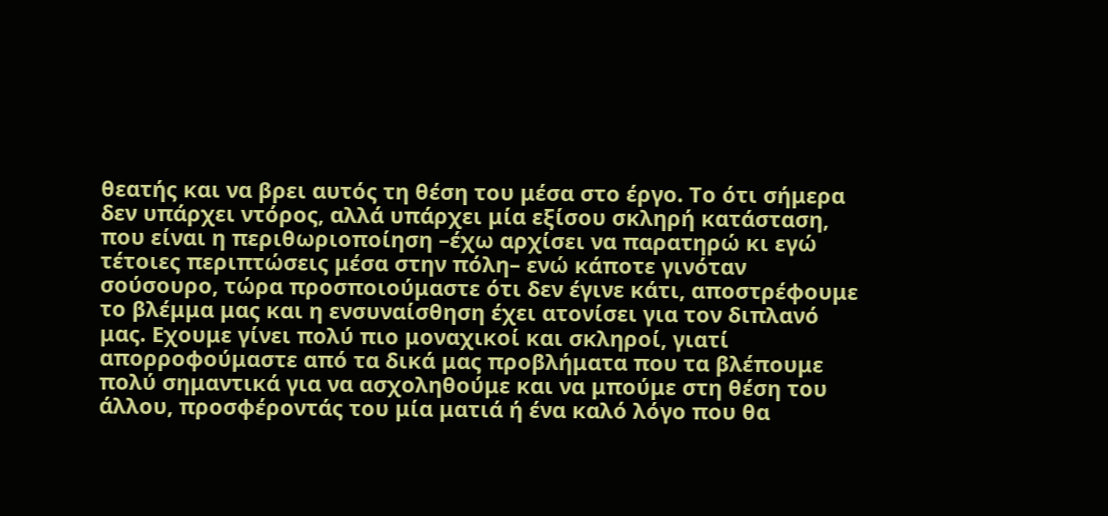θεατής και να βρει αυτός τη θέση του μέσα στο έργο. Το ότι σήμερα δεν υπάρχει ντόρος, αλλά υπάρχει μία εξίσου σκληρή κατάσταση, που είναι η περιθωριοποίηση –έχω αρχίσει να παρατηρώ κι εγώ τέτοιες περιπτώσεις μέσα στην πόλη– ενώ κάποτε γινόταν σούσουρο, τώρα προσποιούμαστε ότι δεν έγινε κάτι, αποστρέφουμε το βλέμμα μας και η ενσυναίσθηση έχει ατονίσει για τον διπλανό μας. Εχουμε γίνει πολύ πιο μοναχικοί και σκληροί, γιατί απορροφούμαστε από τα δικά μας προβλήματα που τα βλέπουμε πολύ σημαντικά για να ασχοληθούμε και να μπούμε στη θέση του άλλου, προσφέροντάς του μία ματιά ή ένα καλό λόγο που θα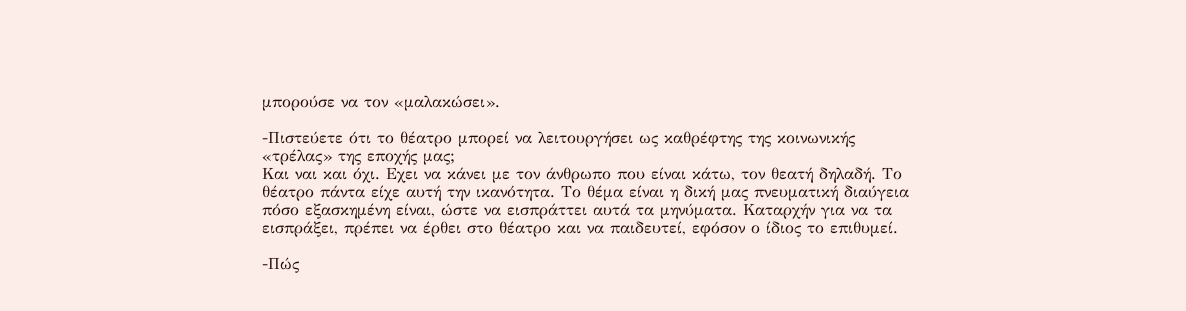μπορούσε να τον «μαλακώσει».

-Πιστεύετε ότι το θέατρο μπορεί να λειτουργήσει ως καθρέφτης της κοινωνικής «τρέλας» της εποχής μας;
Και ναι και όχι. Εχει να κάνει με τον άνθρωπο που είναι κάτω, τον θεατή δηλαδή. Το θέατρο πάντα είχε αυτή την ικανότητα. Το θέμα είναι η δική μας πνευματική διαύγεια πόσο εξασκημένη είναι, ώστε να εισπράττει αυτά τα μηνύματα. Καταρχήν για να τα εισπράξει, πρέπει να έρθει στο θέατρο και να παιδευτεί, εφόσον ο ίδιος το επιθυμεί.

-Πώς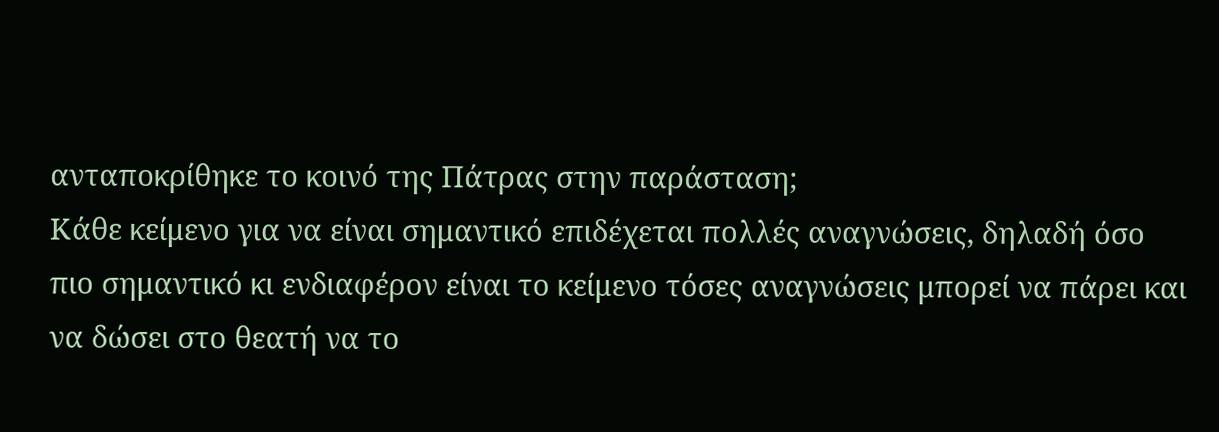ανταποκρίθηκε το κοινό της Πάτρας στην παράσταση;
Κάθε κείμενο για να είναι σημαντικό επιδέχεται πολλές αναγνώσεις, δηλαδή όσο πιο σημαντικό κι ενδιαφέρον είναι το κείμενο τόσες αναγνώσεις μπορεί να πάρει και να δώσει στο θεατή να το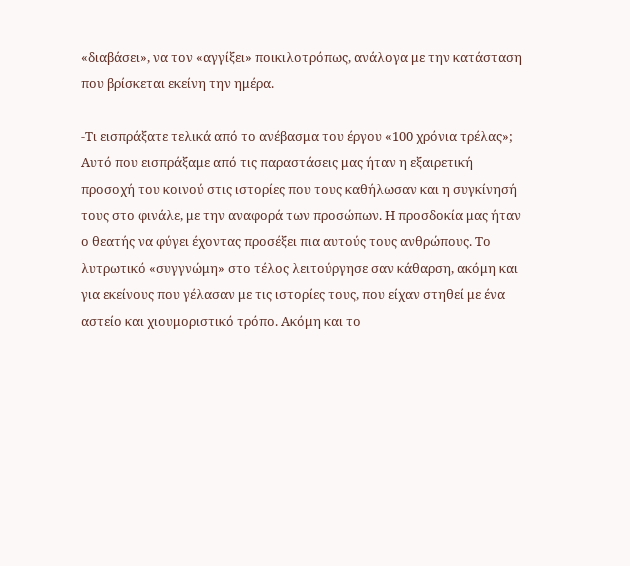«διαβάσει», να τον «αγγίξει» ποικιλοτρόπως, ανάλογα με την κατάσταση που βρίσκεται εκείνη την ημέρα.

-Τι εισπράξατε τελικά από το ανέβασμα του έργου «100 χρόνια τρέλας»;
Αυτό που εισπράξαμε από τις παραστάσεις μας ήταν η εξαιρετική προσοχή του κοινού στις ιστορίες που τους καθήλωσαν και η συγκίνησή τους στο φινάλε, με την αναφορά των προσώπων. Η προσδοκία μας ήταν ο θεατής να φύγει έχοντας προσέξει πια αυτούς τους ανθρώπους. Το λυτρωτικό «συγγνώμη» στο τέλος λειτούργησε σαν κάθαρση, ακόμη και για εκείνους που γέλασαν με τις ιστορίες τους, που είχαν στηθεί με ένα αστείο και χιουμοριστικό τρόπο. Ακόμη και το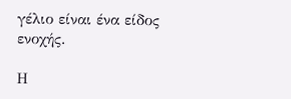γέλιο είναι ένα είδος ενοχής.

Η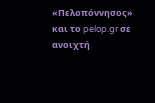«Πελοπόννησος» και το pelop.gr σε ανοιχτή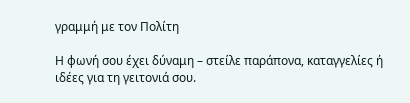γραμμή με τον Πολίτη

Η φωνή σου έχει δύναμη – στείλε παράπονα, καταγγελίες ή ιδέες για τη γειτονιά σου.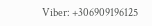Viber: +306909196125